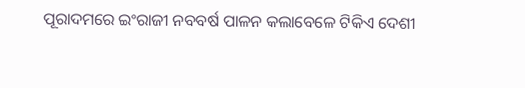ପୂରାଦମରେ ଇଂରାଜୀ ନବବର୍ଷ ପାଳନ କଲାବେଳେ ଟିକିଏ ଦେଶୀ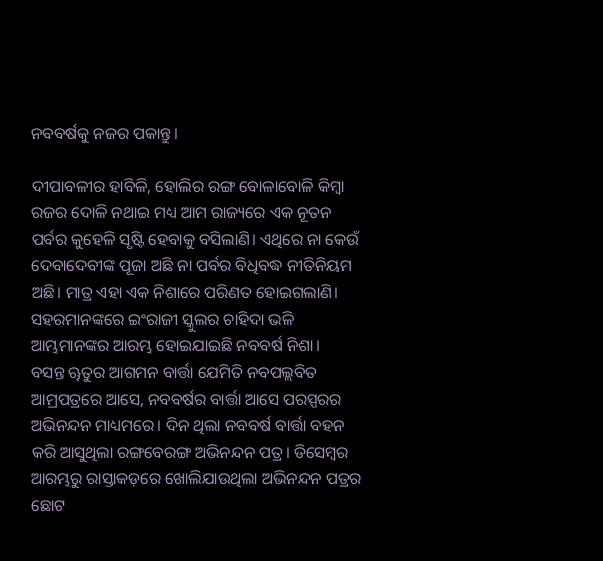ନବବର୍ଷକୁ ନଜର ପକାନ୍ତୁ।

ଦୀପାବଳୀର ହାବିଳି, ହୋଲିର ରଙ୍ଗ ବୋଳାବୋଳି କିମ୍ବା ରଜର ଦୋଳି ନଥାଇ ମଧ୍ୟ ଆମ ରାଜ୍ୟରେ ଏକ ନୂତନ ପର୍ବର କୁହେଳି ସୃଷ୍ଟି ହେବାକୁ ବସିଲାଣି। ଏଥିରେ ନା କେଉଁ ଦେବାଦେବୀଙ୍କ ପୂଜା ଅଛି ନା ପର୍ବର ବିଧିବଦ୍ଧ ନୀତିନିୟମ ଅଛି। ମାତ୍ର ଏହା ଏକ ନିଶାରେ ପରିଣତ ହୋଇଗଲାଣି। ସହରମାନଙ୍କରେ ଇଂରାଜୀ ସ୍କୁଲର ଚାହିଦା ଭଳି ଆମ୍ଭମାନଙ୍କର ଆରମ୍ଭ ହୋଇଯାଇଛି ନବବର୍ଷ ନିଶା।
ବସନ୍ତ ୠତୁର ଆଗମନ ବାର୍ତ୍ତା ଯେମିତି ନବପଲ୍ଲବିତ ଆମ୍ରପତ୍ରରେ ଆସେ, ନବବର୍ଷର ବାର୍ତ୍ତା ଆସେ ପରସ୍ପରର ଅଭିନନ୍ଦନ ମାଧ୍ୟମରେ। ଦିନ ଥିଲା ନବବର୍ଷ ବାର୍ତ୍ତା ବହନ କରି ଆସୁଥିଲା ରଙ୍ଗବେରଙ୍ଗ ଅଭିନନ୍ଦନ ପତ୍ର। ଡିସେମ୍ବର ଆରମ୍ଭରୁ ରାସ୍ତାକଡ଼ରେ ଖୋଲିଯାଉଥିଲା ଅଭିନନ୍ଦନ ପତ୍ରର ଛୋଟ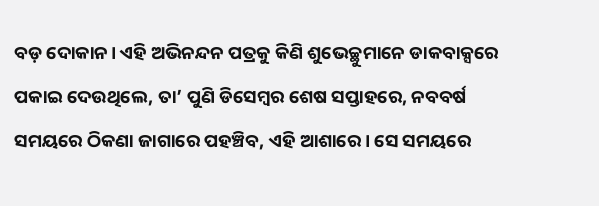ବଡ଼ ଦୋକାନ। ଏହି ଅଭିନନ୍ଦନ ପତ୍ରକୁ କିଣି ଶୁଭେଚ୍ଛୁମାନେ ଡାକବାକ୍ସରେ ପକାଇ ଦେଉଥିଲେ, ତା’ ପୁଣି ଡିସେମ୍ବର ଶେଷ ସପ୍ତାହରେ, ନବବର୍ଷ ସମୟରେ ଠିକଣା ଜାଗାରେ ପହଞ୍ଚିବ, ଏହି ଆଶାରେ। ସେ ସମୟରେ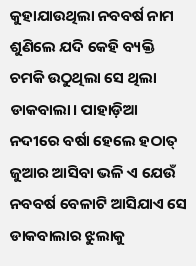କୁହାଯାଉଥିଲା ନବବର୍ଷ ନାମ ଶୁଣିଲେ ଯଦି କେହି ବ୍ୟକ୍ତି ଚମକି ଉଠୁଥିଲା ସେ ଥିଲା ଡାକବାଲା। ପାହାଡ଼ିଆ ନଦୀରେ ବର୍ଷା ହେଲେ ହଠାତ୍ ଜୁଆର ଆସିବା ଭଳି ଏ ଯେଉଁ ନବବର୍ଷ ବେଳାଟି ଆସିଯାଏ ସେ ଡାକବାଲାର ଝୁଲାକୁ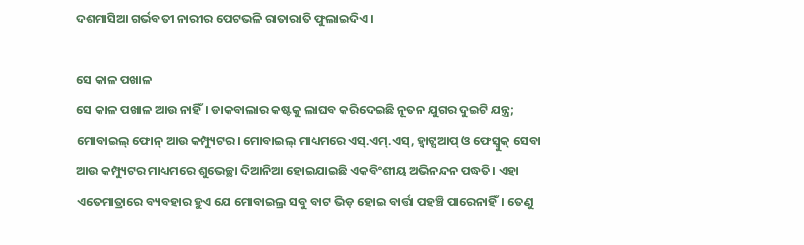ଦଶମାସିଆ ଗର୍ଭବତୀ ନାରୀର ପେଟଭଳି ରାତାରାତି ଫୁଲାଇଦିଏ।

ସେ କାଳ ପଖାଳ
ସେ କାଳ ପଖାଳ ଆଉ ନାହିଁ। ଡାକବାଲାର କଷ୍ଟକୁ ଲାଘବ କରିଦେଇଛି ନୂତନ ଯୁଗର ଦୁଇଟି ଯନ୍ତ୍ର; ମୋବାଇଲ୍ ଫୋନ୍ ଆଉ କମ୍ପ୍ୟୁଟର। ମୋବାଇଲ୍ ମାଧ୍ୟମରେ ଏସ୍.ଏମ୍.ଏସ୍, ହ୍ୱାଟ୍ସଆପ୍ ଓ ଫେସ୍ବୁକ୍ ସେବା ଆଉ କମ୍ପ୍ୟୁଟର ମାଧ୍ୟମରେ ଶୁଭେଚ୍ଛା ଦିଆନିଆ ହୋଇଯାଇଛି ଏକବିଂଶୀୟ ଅଭିନନ୍ଦନ ପଦ୍ଧତି। ଏହା ଏତେମାତ୍ରାରେ ବ୍ୟବହାର ହୁଏ ଯେ ମୋବାଇଲ୍ର ସବୁ ବାଟ ଭିଡ଼ ହୋଇ ବାର୍ତ୍ତା ପହଞ୍ଚି ପାରେନାହିଁ। ତେଣୁ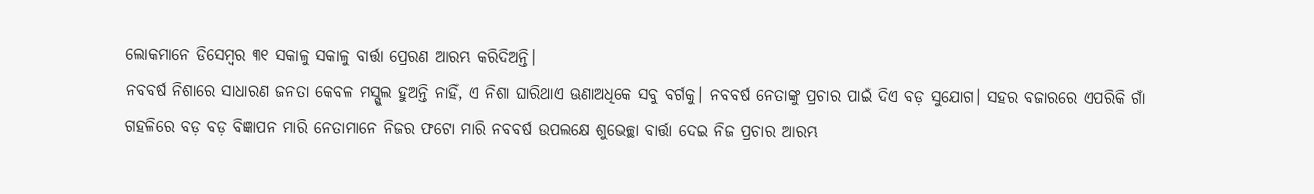ଲୋକମାନେ ଡିସେମ୍ବର ୩୧ ସକାଳୁ ସକାଳୁ ବାର୍ତ୍ତା ପ୍ରେରଣ ଆରମ୍ଭ କରିଦିଅନ୍ତି।
ନବବର୍ଷ ନିଶାରେ ସାଧାରଣ ଜନତା କେବଳ ମସ୍ଗୁଲ ହୁଅନ୍ତି ନାହିଁ, ଏ ନିଶା ଘାରିଥାଏ ଊଣାଅଧିକେ ସବୁ ବର୍ଗକୁ। ନବବର୍ଷ ନେତାଙ୍କୁ ପ୍ରଚାର ପାଇଁ ଦିଏ ବଡ଼ ସୁଯୋଗ। ସହର ବଜାରରେ ଏପରିକି ଗାଁ ଗହଳିରେ ବଡ଼ ବଡ଼ ବିଜ୍ଞାପନ ମାରି ନେତାମାନେ ନିଜର ଫଟୋ ମାରି ନବବର୍ଷ ଉପଲକ୍ଷେ ଶୁଭେଚ୍ଛା ବାର୍ତ୍ତା ଦେଇ ନିଜ ପ୍ରଚାର ଆରମ୍ଭ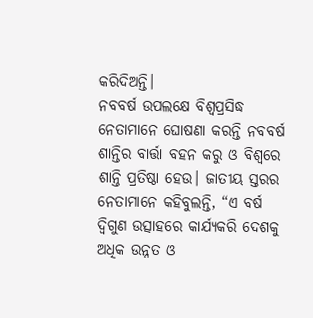କରିଦିଅନ୍ତି।
ନବବର୍ଷ ଉପଲକ୍ଷେ ବିଶ୍ୱପ୍ରସିଦ୍ଧ ନେତାମାନେ ଘୋଷଣା କରନ୍ତି ନବବର୍ଷ ଶାନ୍ତିର ବାର୍ତ୍ତା ବହନ କରୁ ଓ ବିଶ୍ୱରେ ଶାନ୍ତି ପ୍ରତିଷ୍ଠା ହେଉ। ଜାତୀୟ ସ୍ତରର ନେତାମାନେ କହିବୁଲନ୍ତି, “ଏ ବର୍ଷ ଦ୍ୱିଗୁଣ ଉତ୍ସାହରେ କାର୍ଯ୍ୟକରି ଦେଶକୁ ଅଧିକ ଉନ୍ନତ ଓ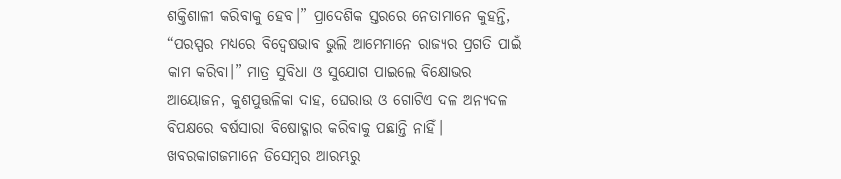ଶକ୍ତିଶାଳୀ କରିବାକୁ ହେବ।” ପ୍ରାଦେଶିକ ସ୍ତରରେ ନେତାମାନେ କୁହନ୍ତି, “ପରସ୍ପର ମଧ୍ୟରେ ବିଦ୍ୱେଷଭାବ ଭୁଲି ଆମେମାନେ ରାଜ୍ୟର ପ୍ରଗତି ପାଇଁ କାମ କରିବା।” ମାତ୍ର ସୁବିଧା ଓ ସୁଯୋଗ ପାଇଲେ ବିକ୍ଷୋଭର ଆୟୋଜନ, କୁଶପୁତ୍ତଳିକା ଦାହ, ଘେରାଉ ଓ ଗୋଟିଏ ଦଳ ଅନ୍ୟଦଳ ବିପକ୍ଷରେ ବର୍ଷସାରା ବିଷୋଦ୍ଗାର କରିବାକୁ ପଛାନ୍ତି ନାହିଁ।
ଖବରକାଗଜମାନେ ଡିସେମ୍ବର ଆରମ୍ଭରୁ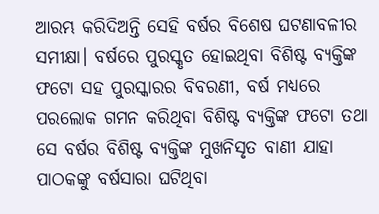ଆରମ୍ଭ କରିଦିଅନ୍ତି ସେହି ବର୍ଷର ବିଶେଷ ଘଟଣାବଳୀର ସମୀକ୍ଷା। ବର୍ଷରେ ପୁରସ୍କୃତ ହୋଇଥିବା ବିଶିଷ୍ଟ ବ୍ୟକ୍ତିଙ୍କ ଫଟୋ ସହ ପୁରସ୍କାରର ବିବରଣୀ, ବର୍ଷ ମଧ୍ୟରେ ପରଲୋକ ଗମନ କରିଥିବା ବିଶିଷ୍ଟ ବ୍ୟକ୍ତିଙ୍କ ଫଟୋ ତଥା ସେ ବର୍ଷର ବିଶିଷ୍ଟ ବ୍ୟକ୍ତିଙ୍କ ମୁଖନିସୃତ ବାଣୀ ଯାହା ପାଠକଙ୍କୁ ବର୍ଷସାରା ଘଟିଥିବା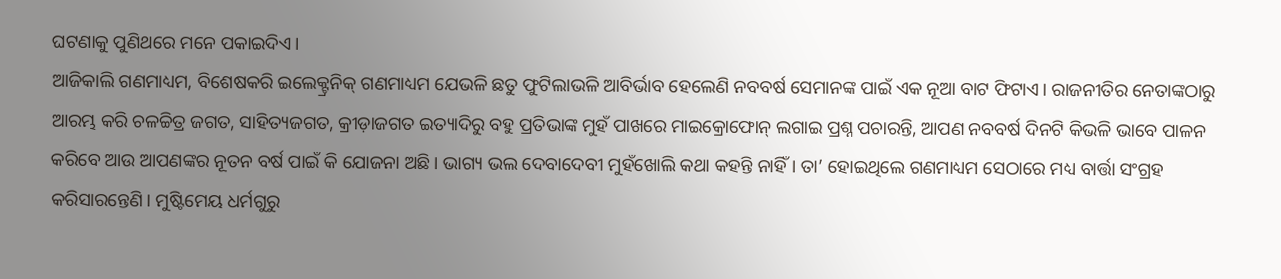ଘଟଣାକୁ ପୁଣିଥରେ ମନେ ପକାଇଦିଏ।
ଆଜିକାଲି ଗଣମାଧ୍ୟମ, ବିଶେଷକରି ଇଲେକ୍ଟ୍ରନିକ୍ ଗଣମାଧ୍ୟମ ଯେଭଳି ଛତୁ ଫୁଟିଲାଭଳି ଆବିର୍ଭାବ ହେଲେଣି ନବବର୍ଷ ସେମାନଙ୍କ ପାଇଁ ଏକ ନୂଆ ବାଟ ଫିଟାଏ। ରାଜନୀତିର ନେତାଙ୍କଠାରୁ ଆରମ୍ଭ କରି ଚଳଚ୍ଚିତ୍ର ଜଗତ, ସାହିତ୍ୟଜଗତ, କ୍ରୀଡ଼ାଜଗତ ଇତ୍ୟାଦିରୁ ବହୁ ପ୍ରତିଭାଙ୍କ ମୁହଁ ପାଖରେ ମାଇକ୍ରୋଫୋନ୍ ଲଗାଇ ପ୍ରଶ୍ନ ପଚାରନ୍ତି, ଆପଣ ନବବର୍ଷ ଦିନଟି କିଭଳି ଭାବେ ପାଳନ କରିବେ ଆଉ ଆପଣଙ୍କର ନୂତନ ବର୍ଷ ପାଇଁ କି ଯୋଜନା ଅଛି। ଭାଗ୍ୟ ଭଲ ଦେବାଦେବୀ ମୁହଁଖୋଲି କଥା କହନ୍ତି ନାହିଁ। ତା’ ହୋଇଥିଲେ ଗଣମାଧ୍ୟମ ସେଠାରେ ମଧ୍ୟ ବାର୍ତ୍ତା ସଂଗ୍ରହ କରିସାରନ୍ତେଣି। ମୁଷ୍ଟିମେୟ ଧର୍ମଗୁରୁ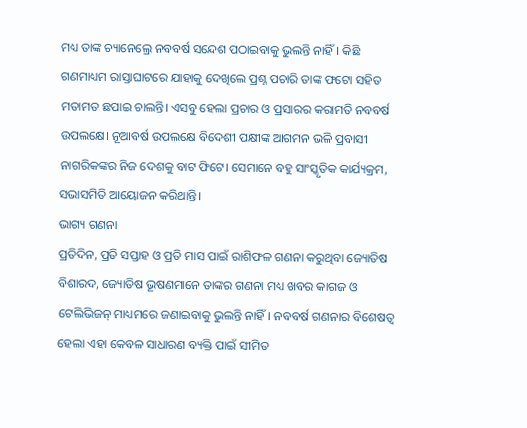ମଧ୍ୟ ତାଙ୍କ ଚ୍ୟାନେଲ୍ରେ ନବବର୍ଷ ସନ୍ଦେଶ ପଠାଇବାକୁ ଭୁଲନ୍ତି ନାହିଁ। କିଛି ଗଣମାଧ୍ୟମ ରାସ୍ତାଘାଟରେ ଯାହାକୁ ଦେଖିଲେ ପ୍ରଶ୍ନ ପଚାରି ତାଙ୍କ ଫଟୋ ସହିତ ମତାମତ ଛପାଇ ଚାଲନ୍ତି। ଏସବୁ ହେଲା ପ୍ରଚାର ଓ ପ୍ରସାରର କରାମତି ନବବର୍ଷ ଉପଲକ୍ଷେ। ନୂଆବର୍ଷ ଉପଲକ୍ଷେ ବିଦେଶୀ ପକ୍ଷୀଙ୍କ ଆଗମନ ଭଳି ପ୍ରବାସୀ ନାଗରିକଙ୍କର ନିଜ ଦେଶକୁ ବାଟ ଫିଟେ। ସେମାନେ ବହୁ ସାଂସ୍କୃତିକ କାର୍ଯ୍ୟକ୍ରମ, ସଭାସମିତି ଆୟୋଜନ କରିଥାନ୍ତି।
ଭାଗ୍ୟ ଗଣନା
ପ୍ରତିଦିନ, ପ୍ରତି ସପ୍ତାହ ଓ ପ୍ରତି ମାସ ପାଇଁ ରାଶିଫଳ ଗଣନା କରୁଥିବା ଜ୍ୟୋତିଷ ବିଶାରଦ, ଜ୍ୟୋତିଷ ଭୂଷଣମାନେ ତାଙ୍କର ଗଣନା ମଧ୍ୟ ଖବର କାଗଜ ଓ ଟେଲିଭିଜନ୍ ମାଧ୍ୟମରେ ଜଣାଇବାକୁ ଭୁଲନ୍ତି ନାହିଁ। ନବବର୍ଷ ଗଣନାର ବିଶେଷତ୍ୱ ହେଲା ଏହା କେବଳ ସାଧାରଣ ବ୍ୟକ୍ତି ପାଇଁ ସୀମିତ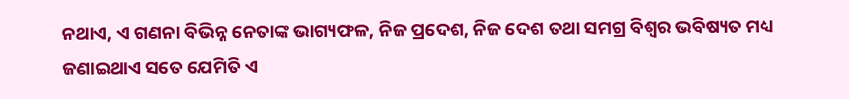ନଥାଏ, ଏ ଗଣନା ବିଭିନ୍ନ ନେତାଙ୍କ ଭାଗ୍ୟଫଳ, ନିଜ ପ୍ରଦେଶ, ନିଜ ଦେଶ ତଥା ସମଗ୍ର ବିଶ୍ୱର ଭବିଷ୍ୟତ ମଧ୍ୟ ଜଣାଇଥାଏ ସତେ ଯେମିତି ଏ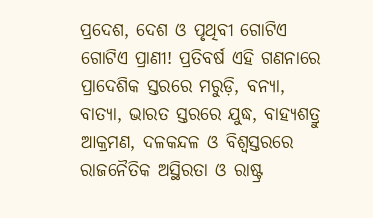ପ୍ରଦେଶ, ଦେଶ ଓ ପୃଥିବୀ ଗୋଟିଏ ଗୋଟିଏ ପ୍ରାଣୀ! ପ୍ରତିବର୍ଷ ଏହି ଗଣନାରେ ପ୍ରାଦେଶିକ ସ୍ତରରେ ମରୁଡ଼ି, ବନ୍ୟା, ବାତ୍ୟା, ଭାରତ ସ୍ତରରେ ଯୁଦ୍ଧ, ବାହ୍ୟଶତ୍ରୁ ଆକ୍ରମଣ, ଦଳକନ୍ଦଳ ଓ ବିଶ୍ୱସ୍ତରରେ ରାଜନୈତିକ ଅସ୍ଥିରତା ଓ ରାଷ୍ଟ୍ର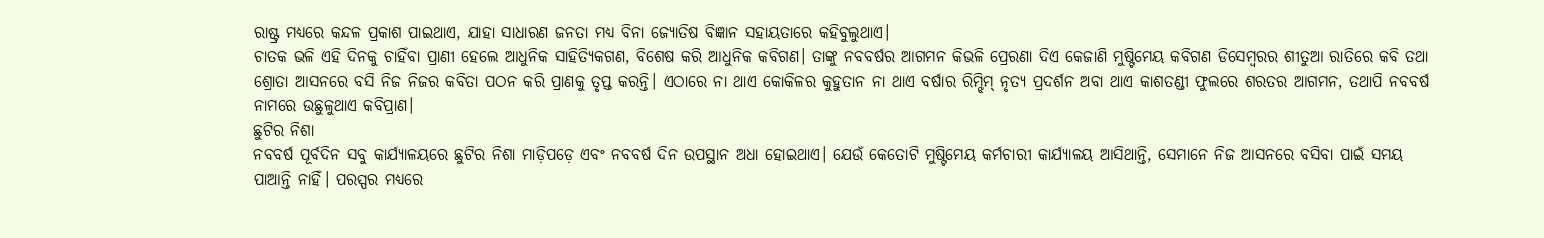ରାଷ୍ଟ୍ର ମଧ୍ୟରେ କନ୍ଦଳ ପ୍ରକାଶ ପାଇଥାଏ, ଯାହା ସାଧାରଣ ଜନତା ମଧ୍ୟ ବିନା ଜ୍ୟୋତିଷ ବିଜ୍ଞାନ ସହାୟତାରେ କହିବୁଲୁଥାଏ।
ଚାତକ ଭଳି ଏହି ଦିନକୁ ଚାହିଁବା ପ୍ରାଣୀ ହେଲେ ଆଧୁନିକ ସାହିତ୍ୟିକଗଣ, ବିଶେଷ କରି ଆଧୁନିକ କବିଗଣ। ତାଙ୍କୁ ନବବର୍ଷର ଆଗମନ କିଭଳି ପ୍ରେରଣା ଦିଏ କେଜାଣି ମୁଷ୍ଟିମେୟ କବିଗଣ ଡିସେମ୍ବରର ଶୀତୁଆ ରାତିରେ କବି ତଥା ଶ୍ରୋତା ଆସନରେ ବସି ନିଜ ନିଜର କବିତା ପଠନ କରି ପ୍ରାଣକୁ ତୃପ୍ତ କରନ୍ତି। ଏଠାରେ ନା ଥାଏ କୋକିଳର କୁହୁତାନ ନା ଥାଏ ବର୍ଷାର ରିମ୍ଝିମ୍ ନୃତ୍ୟ ପ୍ରଦର୍ଶନ ଅବା ଥାଏ କାଶତଣ୍ଡୀ ଫୁଲରେ ଶରତର ଆଗମନ, ତଥାପି ନବବର୍ଷ ନାମରେ ଉଛୁଳୁଥାଏ କବିପ୍ରାଣ।
ଛୁଟିର ନିଶା
ନବବର୍ଷ ପୂର୍ବଦିନ ସବୁ କାର୍ଯ୍ୟାଳୟରେ ଛୁଟିର ନିଶା ମାଡ଼ିପଡ଼େ ଏବଂ ନବବର୍ଷ ଦିନ ଉପସ୍ଥାନ ଅଧା ହୋଇଥାଏ। ଯେଉଁ କେତୋଟି ମୁଷ୍ଟିମେୟ କର୍ମଚାରୀ କାର୍ଯ୍ୟାଳୟ ଆସିଥାନ୍ତି, ସେମାନେ ନିଜ ଆସନରେ ବସିବା ପାଇଁ ସମୟ ପାଆନ୍ତି ନାହିଁ। ପରସ୍ପର ମଧ୍ୟରେ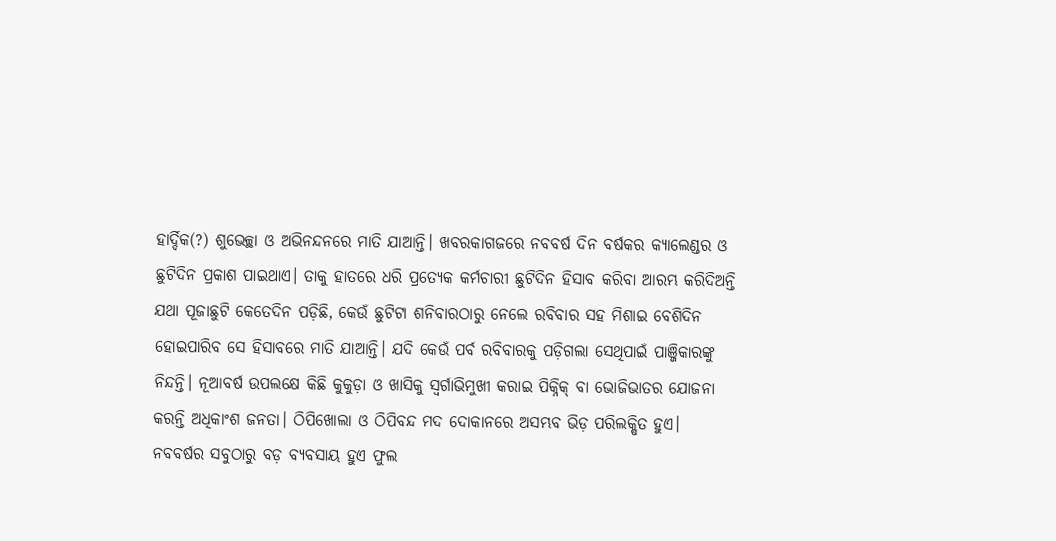ହାର୍ଦ୍ଦିକ(?) ଶୁଭେଚ୍ଛା ଓ ଅଭିନନ୍ଦନରେ ମାତି ଯାଆନ୍ତି। ଖବରକାଗଜରେ ନବବର୍ଷ ଦିନ ବର୍ଷକର କ୍ୟାଲେଣ୍ଡର ଓ ଛୁଟିଦିନ ପ୍ରକାଶ ପାଇଥାଏ। ତାକୁ ହାତରେ ଧରି ପ୍ରତ୍ୟେକ କର୍ମଚାରୀ ଛୁଟିଦିନ ହିସାବ କରିବା ଆରମ୍ଭ କରିଦିଅନ୍ତି ଯଥା ପୂଜାଛୁଟି କେତେଦିନ ପଡ଼ିଛି, କେଉଁ ଛୁଟିଟା ଶନିବାରଠାରୁ ନେଲେ ରବିବାର ସହ ମିଶାଇ ବେଶିଦିନ ହୋଇପାରିବ ସେ ହିସାବରେ ମାତି ଯାଆନ୍ତି। ଯଦି କେଉଁ ପର୍ବ ରବିବାରକୁ ପଡ଼ିଗଲା ସେଥିପାଇଁ ପାଞ୍ଜିକାରଙ୍କୁ ନିନ୍ଦନ୍ତି। ନୂଆବର୍ଷ ଉପଲକ୍ଷେ କିଛି କୁକୁଡ଼ା ଓ ଖାସିକୁ ସ୍ୱର୍ଗାଭିମୁଖୀ କରାଇ ପିକ୍ନିକ୍ ବା ଭୋଜିଭାତର ଯୋଜନା କରନ୍ତି ଅଧିକାଂଶ ଜନତା। ଠିପିଖୋଲା ଓ ଠିପିବନ୍ଦ ମଦ ଦୋକାନରେ ଅସମ୍ଭବ ଭିଡ଼ ପରିଲକ୍ଷିତ ହୁଏ।
ନବବର୍ଷର ସବୁଠାରୁ ବଡ଼ ବ୍ୟବସାୟ ହୁଏ ଫୁଲ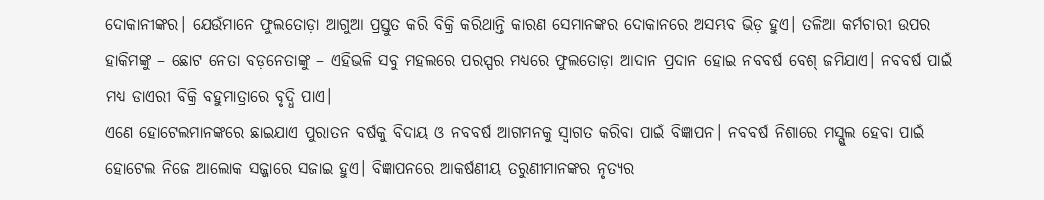ଦୋକାନୀଙ୍କର। ଯେଉଁମାନେ ଫୁଲତୋଡ଼ା ଆଗୁଆ ପ୍ରସ୍ତୁତ କରି ବିକ୍ରି କରିଥାନ୍ତି କାରଣ ସେମାନଙ୍କର ଦୋକାନରେ ଅସମ୍ଭବ ଭିଡ଼ ହୁଏ। ତଳିଆ କର୍ମଚାରୀ ଉପର ହାକିମଙ୍କୁ – ଛୋଟ ନେତା ବଡ଼ନେତାଙ୍କୁ – ଏହିଭଳି ସବୁ ମହଲରେ ପରସ୍ପର ମଧ୍ୟରେ ଫୁଲତୋଡ଼ା ଆଦାନ ପ୍ରଦାନ ହୋଇ ନବବର୍ଷ ବେଶ୍ ଜମିଯାଏ। ନବବର୍ଷ ପାଇଁ ମଧ୍ୟ ଡାଏରୀ ବିକ୍ରି ବହୁମାତ୍ରାରେ ବୃଦ୍ଧି ପାଏ।
ଏଣେ ହୋଟେଲମାନଙ୍କରେ ଛାଇଯାଏ ପୁରାତନ ବର୍ଷକୁ ବିଦାୟ ଓ ନବବର୍ଷ ଆଗମନକୁ ସ୍ୱାଗତ କରିବା ପାଇଁ ବିଜ୍ଞାପନ। ନବବର୍ଷ ନିଶାରେ ମସ୍ଗୁଲ ହେବା ପାଇଁ ହୋଟେଲ ନିଜେ ଆଲୋକ ସଜ୍ଜାରେ ସଜାଇ ହୁଏ। ବିଜ୍ଞାପନରେ ଆକର୍ଷଣୀୟ ତରୁଣୀମାନଙ୍କର ନୃତ୍ୟର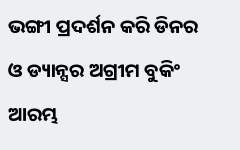ଭଙ୍ଗୀ ପ୍ରଦର୍ଶନ କରି ଡିନର ଓ ଡ୍ୟାନ୍ସର ଅଗ୍ରୀମ ବୁକିଂ ଆରମ୍ଭ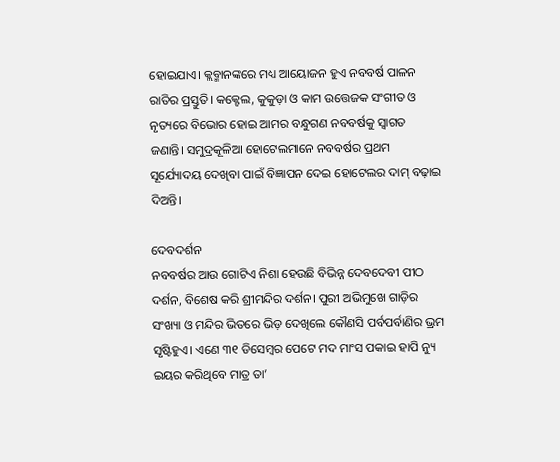ହୋଇଯାଏ। କ୍ଲବ୍ମାନଙ୍କରେ ମଧ୍ୟ ଆୟୋଜନ ହୁଏ ନବବର୍ଷ ପାଳନ ରାତିର ପ୍ରସ୍ତୁତି। କକ୍ଟେଲ, କୁକୁଡ଼ା ଓ କାମ ଉତ୍ତେଜକ ସଂଗୀତ ଓ ନୃତ୍ୟରେ ବିଭୋର ହୋଇ ଆମର ବନ୍ଧୁଗଣ ନବବର୍ଷକୁ ସ୍ୱାଗତ ଜଣାନ୍ତି। ସମୁଦ୍ରକୂଳିଆ ହୋଟେଲମାନେ ନବବର୍ଷର ପ୍ରଥମ ସୂର୍ଯ୍ୟୋଦୟ ଦେଖିବା ପାଇଁ ବିଜ୍ଞାପନ ଦେଇ ହୋଟେଲର ଦାମ୍ ବଢ଼ାଇ ଦିଅନ୍ତି।

ଦେବଦର୍ଶନ
ନବବର୍ଷର ଆଉ ଗୋଟିଏ ନିଶା ହେଉଛି ବିଭିନ୍ନ ଦେବଦେବୀ ପୀଠ ଦର୍ଶନ, ବିଶେଷ କରି ଶ୍ରୀମନ୍ଦିର ଦର୍ଶନ। ପୁରୀ ଅଭିମୁଖେ ଗାଡ଼ିର ସଂଖ୍ୟା ଓ ମନ୍ଦିର ଭିତରେ ଭିଡ଼ ଦେଖିଲେ କୌଣସି ପର୍ବପର୍ବାଣିର ଭ୍ରମ ସୃଷ୍ଟିହୁଏ। ଏଣେ ୩୧ ଡିସେମ୍ବର ପେଟେ ମଦ ମାଂସ ପକାଇ ହାପି ନ୍ୟୁ ଇୟର କରିଥିବେ ମାତ୍ର ତା’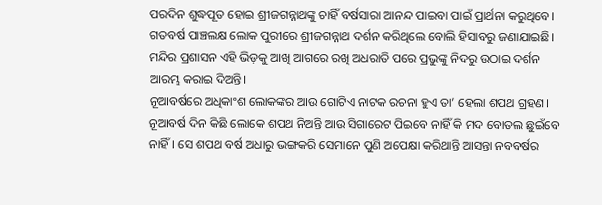ପରଦିନ ଶୁଦ୍ଧପୂତ ହୋଇ ଶ୍ରୀଜଗନ୍ନାଥଙ୍କୁ ଚାହିଁ ବର୍ଷସାରା ଆନନ୍ଦ ପାଇବା ପାଇଁ ପ୍ରାର୍ଥନା କରୁଥିବେ। ଗତବର୍ଷ ପାଞ୍ଚଲକ୍ଷ ଲୋକ ପୁରୀରେ ଶ୍ରୀଜଗନ୍ନାଥ ଦର୍ଶନ କରିଥିଲେ ବୋଲି ହିସାବରୁ ଜଣାଯାଇଛି। ମନ୍ଦିର ପ୍ରଶାସନ ଏହି ଭିଡ଼କୁ ଆଖି ଆଗରେ ରଖି ଅଧରାତି ପରେ ପ୍ରଭୁଙ୍କୁ ନିଦରୁ ଉଠାଇ ଦର୍ଶନ ଆରମ୍ଭ କରାଇ ଦିଅନ୍ତି।
ନୂଆବର୍ଷରେ ଅଧିକାଂଶ ଲୋକଙ୍କର ଆଉ ଗୋଟିଏ ନାଟକ ରଚନା ହୁଏ ତା’ ହେଲା ଶପଥ ଗ୍ରହଣ। ନୂଆବର୍ଷ ଦିନ କିଛି ଲୋକେ ଶପଥ ନିଅନ୍ତି ଆଉ ସିଗାରେଟ ପିଇବେ ନାହିଁ କି ମଦ ବୋତଲ ଛୁଇଁବେ ନାହିଁ। ସେ ଶପଥ ବର୍ଷ ଅଧାରୁ ଭଙ୍ଗକରି ସେମାନେ ପୁଣି ଅପେକ୍ଷା କରିଥାନ୍ତି ଆସନ୍ତା ନବବର୍ଷର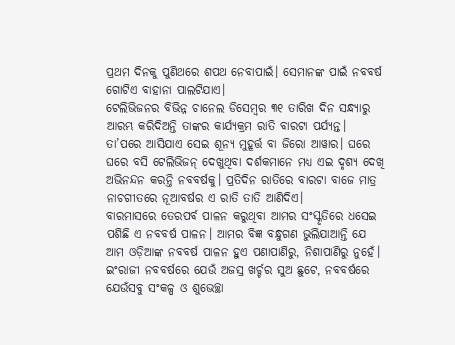ପ୍ରଥମ ଦିନକୁ ପୁଣିଥରେ ଶପଥ ନେବାପାଇଁ। ସେମାନଙ୍କ ପାଇଁ ନବବର୍ଷ ଗୋଟିଏ ବାହାନା ପାଲଟିଯାଏ।
ଟେଲିଭିଜନର ବିଭିନ୍ନ ଚାନେଲ ଡିସେମ୍ବର ୩୧ ତାରିଖ ଦିନ ସନ୍ଧ୍ୟାରୁ ଆରମ୍ଭ କରିଦିଅନ୍ତି ତାଙ୍କର କାର୍ଯ୍ୟକ୍ରମ ରାତି ବାରଟା ପର୍ଯ୍ୟନ୍ତ। ତା’ପରେ ଆସିଯାଏ ସେଇ ଶୂନ୍ୟ ମୁହୂର୍ତ୍ତ ବା ଜିରୋ ଆୱାର। ଘରେ ଘରେ ବସି ଟେଲିଭିଜନ୍ ଦେଖୁଥିବା ଦର୍ଶକମାନେ ମଧ୍ୟ ଏଇ ଦୃଶ୍ୟ ଦେଖି ଅଭିନନ୍ଦନ କରନ୍ତି ନବବର୍ଷକୁ। ପ୍ରତିଦିନ ରାତିରେ ବାରଟା ବାଜେ ମାତ୍ର ନାଚଗୀତରେ ନୂଆବର୍ଷର ଏ ରାତି ତାତି ଆଣିଦିଏ।
ବାରମାସରେ ତେରପର୍ବ ପାଳନ କରୁଥିବା ଆମର ସଂସ୍କୃତିରେ ଧସେଇ ପଶିଛି ଏ ନବବର୍ଷ ପାଳନ। ଆମର ବିଜ୍ଞ ବନ୍ଧୁଗଣ ଭୁଲିଯାଆନ୍ତି ଯେ ଆମ ଓଡ଼ିଆଙ୍କ ନବବର୍ଷ ପାଳନ ହୁଏ ପଣାପାଣିରୁ, ନିଶାପାଣିରୁ ନୁହେଁ। ଇଂରାଜୀ ନବବର୍ଷରେ ଯେଉଁ ଅଜସ୍ର ଖର୍ଚ୍ଚର ସୁଅ ଛୁଟେ, ନବବର୍ଷରେ ଯେଉଁସବୁ ସଂକଳ୍ପ ଓ ଶୁଭେଚ୍ଛା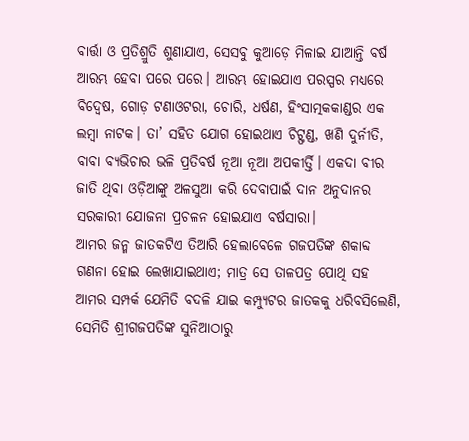ବାର୍ତ୍ତା ଓ ପ୍ରତିଶ୍ରୁତି ଶୁଣାଯାଏ, ସେସବୁ କୁଆଡ଼େ ମିଳାଇ ଯାଆନ୍ତି ବର୍ଷ ଆରମ୍ଭ ହେବା ପରେ ପରେ। ଆରମ୍ଭ ହୋଇଯାଏ ପରସ୍ପର ମଧ୍ୟରେ ବିଦ୍ୱେଷ, ଗୋଡ଼ ଟଣାଓଟରା, ଚୋରି, ଧର୍ଷଣ, ହିଂସାତ୍ମକକାଣ୍ଡର ଏକ ଲମ୍ବା ନାଟକ। ତା’ ସହିତ ଯୋଗ ହୋଇଥାଏ ଚିଟ୍ଫଣ୍ଡ, ଖଣି ଦୁର୍ନୀତି, ବାବା ବ୍ୟଭିଚାର ଭଳି ପ୍ରତିବର୍ଷ ନୂଆ ନୂଆ ଅପକୀର୍ତ୍ତି। ଏକଦା ବୀର ଜାତି ଥିବା ଓଡ଼ିଆଙ୍କୁ ଅଳସୁଆ କରି ଦେବାପାଇଁ ଦାନ ଅନୁଦାନର ସରକାରୀ ଯୋଜନା ପ୍ରଚଳନ ହୋଇଯାଏ ବର୍ଷସାରା।
ଆମର ଜନ୍ମ ଜାତକଟିଏ ତିଆରି ହେଲାବେଳେ ଗଜପତିଙ୍କ ଶକାବ୍ଦ ଗଣନା ହୋଇ ଲେଖାଯାଇଥାଏ; ମାତ୍ର ସେ ତାଳପତ୍ର ପୋଥି ସହ ଆମର ସମ୍ପର୍କ ଯେମିତି ବଦଳି ଯାଇ କମ୍ପ୍ୟୁଟର ଜାତକକୁ ଧରିବସିଲେଣି, ସେମିତି ଶ୍ରୀଗଜପତିଙ୍କ ସୁନିଆଠାରୁ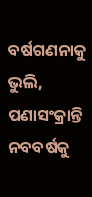ବର୍ଷଗଣନାକୁ ଭୁଲି, ପଣାସଂକ୍ରାନ୍ତି ନବବର୍ଷକୁ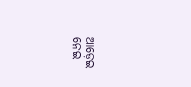ଆଡ଼େଇ ନେଇ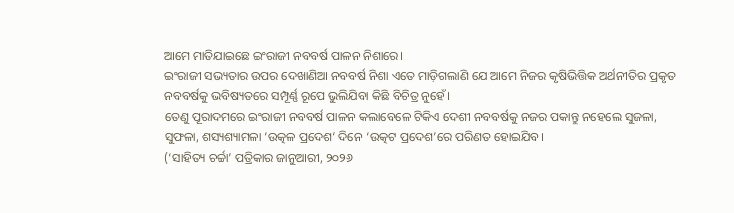ଆମେ ମାତିଯାଇଛେ ଇଂରାଜୀ ନବବର୍ଷ ପାଳନ ନିଶାରେ।
ଇଂରାଜୀ ସଭ୍ୟତାର ଉପର ଦେଖାଣିଆ ନବବର୍ଷ ନିଶା ଏତେ ମାଡ଼ିଗଲାଣି ଯେ ଆମେ ନିଜର କୃଷିଭିତ୍ତିକ ଅର୍ଥନୀତିର ପ୍ରକୃତ ନବବର୍ଷକୁ ଭବିଷ୍ୟତରେ ସମ୍ପୂର୍ଣ୍ଣ ରୂପେ ଭୁଲିଯିବା କିଛି ବିଚିତ୍ର ନୁହେଁ।
ତେଣୁ ପୂରାଦମରେ ଇଂରାଜୀ ନବବର୍ଷ ପାଳନ କଲାବେଳେ ଟିକିଏ ଦେଶୀ ନବବର୍ଷକୁ ନଜର ପକାନ୍ତୁ ନହେଲେ ସୁଜଳା, ସୁଫଳା, ଶସ୍ୟଶ୍ୟାମଳା ‘ଉତ୍କଳ ପ୍ରଦେଶ’ ଦିନେ ‘ଉତ୍କଟ ପ୍ରଦେଶ’ରେ ପରିଣତ ହୋଇଯିବ।
(‘ସାହିତ୍ୟ ଚର୍ଚ୍ଚା’ ପତ୍ରିକାର ଜାନୁଆରୀ, ୨୦୨୬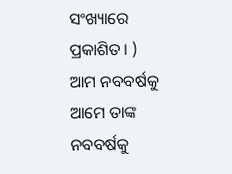ସଂଖ୍ୟାରେ ପ୍ରକାଶିତ। )
ଆମ ନବବର୍ଷକୁ ଆମେ ତାଙ୍କ ନବବର୍ଷକୁ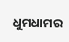ଧୁମଧାମର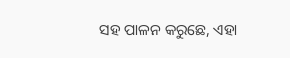ସହ ପାଳନ କରୁଛେ, ଏହା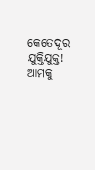କେତେଦୂର ଯୁକ୍ତିଯୁକ୍ତ! ଆମକୁ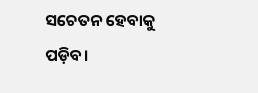ସଚେତନ ହେବାକୁ ପଡ଼ିବ।